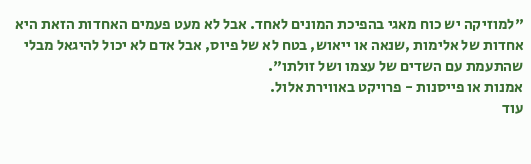"למוזיקה יש כוח מאגי בהפיכת המונים לאחד. אבל לא מעט פעמים האחדות הזאת היא אחדות של אלימות ,שנאה או ייאוש, בטח לא של פיוס, אבל אדם לא יכול להיגאל מבלי שהתעמת עם השדים של עצמו ושל זולתו".
אמנות או פייסנות - פרויקט באווירת אלול.
עוד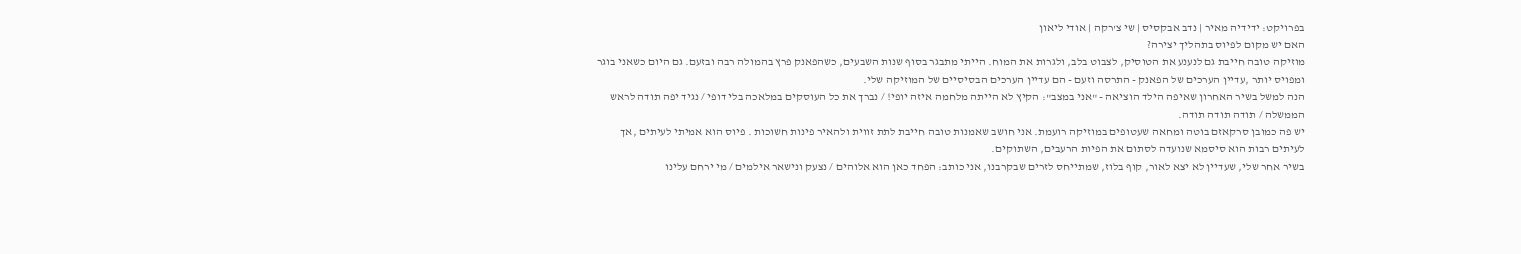בפרויקט: ידידיה מאיר | נדב אבקסיס | שי צ'רקה | אודי ליאון
האם יש מקום לפיוס בתהליך יצירה?
מוזיקה טובה חייבת גם לנענע את הטוסיק, לצבוט בלב, ולגרות את המוח. הייתי מתבגר בסוף שנות השבעים, כשהפאנק פרץ בהמולה רבה ובזעם. גם היום כשאני בוגר ומפויס יותר ,עדיין הערכים של הפאנק - התרסה וזעם - הם עדיין הערכים הבסיסיים של המוזיקה שלי.
הנה למשל בשיר האחרון שאיפה הילד הוציאה - "אני במצב": הקיץ לא הייתה מלחמה איזה יופי! / נברך את כל העוסקים במלאכה בלי דופי / נגיד יפה תודה לראש הממשלה / תודה תודה תודה.
יש פה כמובן סרקאזם בוטה ומחאה שעטופים במוזיקה רועמת. אני חושב שאמנות טובה חייבת לתת זווית ולהאיר פינות חשוכות . פיוס הוא אמיתי לעיתים ,אך לעיתים רבות הוא סיסמא שנועדה לסתום את הפיות הרעבים, השתוקים.
בשיר אחר שלי, שעדיין לא יצא לאור, קוף בלוז, שמתייחס לזרים שבקרבנו, אני כותב: הפחד כאן הוא אלוהים / נצעק ונישאר אילמים / מי ירחם עלינו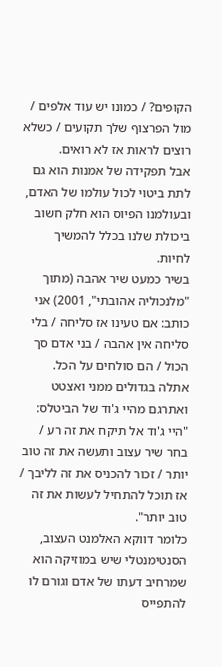הקופים? / כמונו יש עוד אלפים / מול הפרצוף שלך תקועים / כשלא רוצים לראות אז לא רואים.
אבל תפקידה של אמנות הוא גם לתת ביטוי לכול עולמו של האדם, ובעולמנו הפיוס הוא חלק חשוב ביכולת שלנו בכלל להמשיך לחיות.
בשיר כמעט שיר אהבה (מתוך "מלנכוליה אהובתי", 2001) אני כותב: אם טעינו אז סליחה / בלי סליחה אין אהבה / בני אדם סך הכול / הם סולחים על הכל.
אתלה בגדולים ממני ואצטט ואתרגם מהיי ג'וד של הביטלס: "היי ג'וד אל תיקח את זה רע / בחר שיר עצוב ותעשה את זה טוב יותר / זכור להכניס את זה לליבך / אז תוכל להתחיל לעשות את זה טוב יותר".
כלומר דווקא האלמנט העצוב, הסנטימנטלי שיש במוזיקה הוא שמרחיב דעתו של אדם וגורם לו להתפייס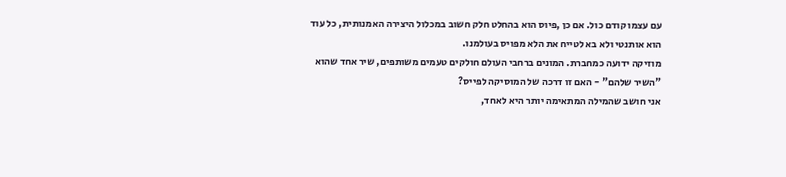עם עצמו קודם כול. אם כן ,פיוס הוא בהחלט חלק חשוב במכלול היצירה האמנותית, כל עוד הוא אותנטי ולא בא לטייח את הלא מפויס בעולמנו.
מוזיקה ידועה כמחברת. המונים ברחבי העולם חולקים טעמים משותפים, שיר אחד שהוא "השיר שלהם" - האם זו דרכה של המוסיקה לפייס?
אני חושב שהמילה המתאימה יותר היא לאחד,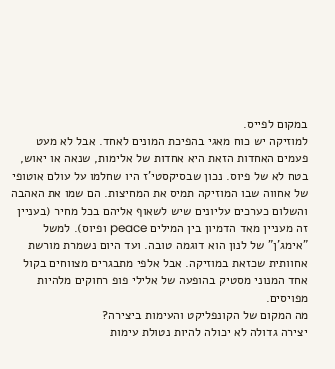במקום לפייס.
למוזיקה יש כוח מאגי בהפיכת המונים לאחד. אבל לא מעט פעמים האחדות הזאת היא אחדות של אלימות, שנאה או יאוש, בטח לא של פיוס. נכון שבסיקסטי'ז היו שחלמו על עולם אוטופי של אחווה שבו המוזיקה תמיס את המחיצות. הם שמו את האהבה והשלום כערכים עליונים שיש לשאוף אליהם בכל מחיר (בעניין זה מעניין מאד הדמיון בין המילים peace ופיוס). למשל "אימג'ן" של לנון הוא דוגמה טובה. ועד היום נשמרת מורשת אחוותית שכזאת במוזיקה. אבל אלפי מתבגרים מצווחים בקול אחד המנוני מסטיק בהופעה של אלילי פופ רחוקים מלהיות מפויסים.
מה המקום של הקונפליקט והעימות ביצירה?
יצירה גדולה לא יכולה להיות נטולת עימות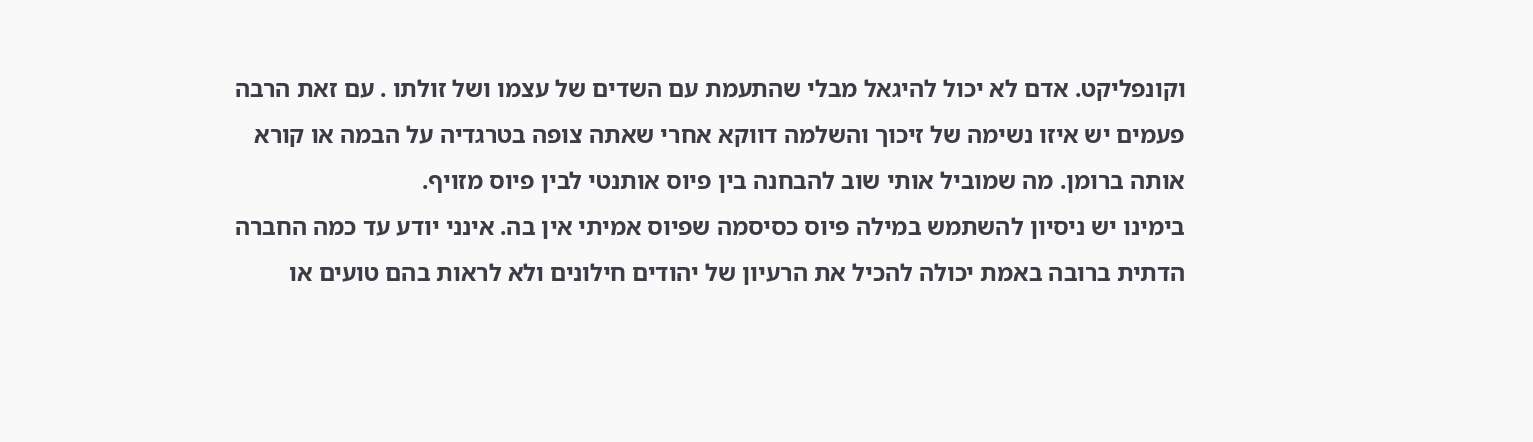וקונפליקט. אדם לא יכול להיגאל מבלי שהתעמת עם השדים של עצמו ושל זולתו . עם זאת הרבה פעמים יש איזו נשימה של זיכוך והשלמה דווקא אחרי שאתה צופה בטרגדיה על הבמה או קורא אותה ברומן. מה שמוביל אותי שוב להבחנה בין פיוס אותנטי לבין פיוס מזויף.
בימינו יש ניסיון להשתמש במילה פיוס כסיסמה שפיוס אמיתי אין בה. אינני יודע עד כמה החברה הדתית ברובה באמת יכולה להכיל את הרעיון של יהודים חילונים ולא לראות בהם טועים או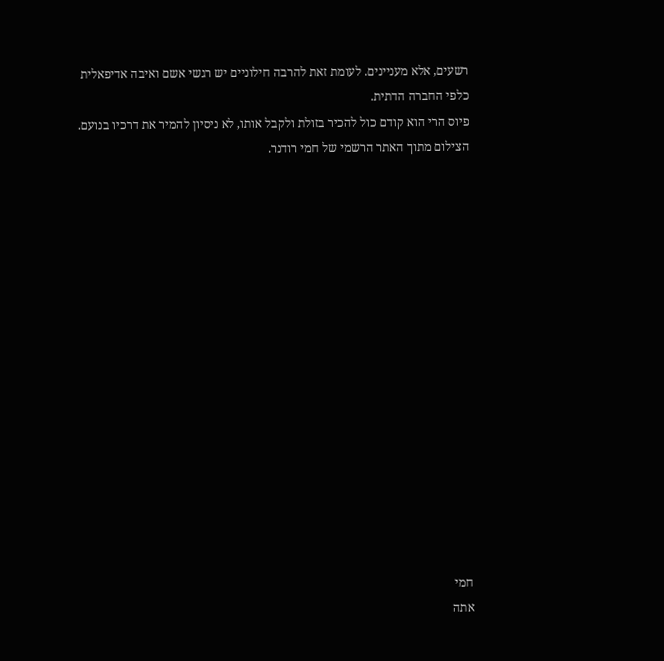רשעים, אלא מעניינים. לעומת זאת להרבה חילוניים יש רגשי אשם ואיבה אדיפאלית כלפי החברה הדתית.
פיוס הרי הוא קודם כול להכיר בזולת ולקבל אותו, לא ניסיון להמיר את דרכיו בנועם.
הצילום מתוך האתר הרשמי של חמי רודנר.
















חמי
אתה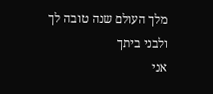מלך העולם שנה טובה לך ולבני ביתך
אני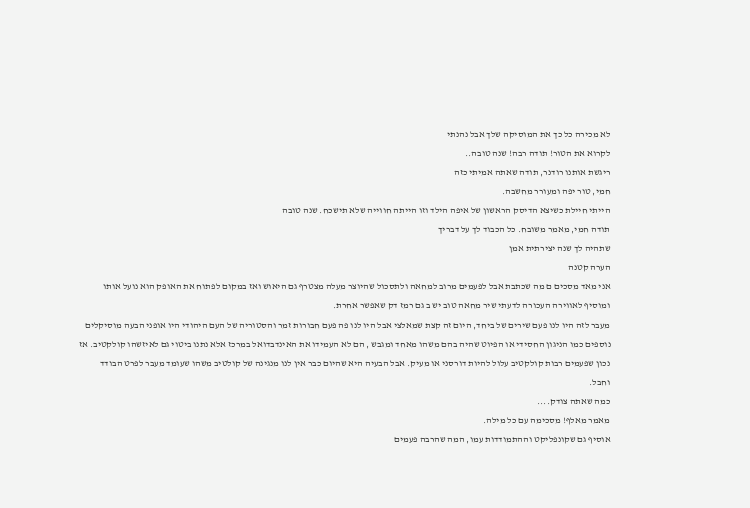לא מכירה כל כך את המוסיקה שלך אבל נהנתי
לקרוא את הטור! תודה רבה! שנה טובה..
ריגשת אותנו רודנר, תודה שאתה אמיתי כזה
חמי, טור יפה ומעורר מחשבה.
הייתי חיילת כשיצא הדיסק הראשון של איפה הילד וזו הייתה חווייה שלא תישכח. שנה טובה
תודה חמי, מאמר משובח. כל הכבוד לך על דבריך
שתהיה לך שנה יצירתית אמן
הערה קטנה
אני מאד מסכים ם מה שכתבת אבל לפעמים מרוב למחאה ולתסכול שהיוצר מעלה מצטרף גם היאוש ואז במקום לפתוח את האופק הוא נועל אותו ומוסיף לאווירה העכורה לדעתי שיר מחאה טוב יש ב גם רמז דק שאפשר אחרת.
מעבר לזה היו לנו פעם שירים של ביחד, היום זה קצת שמאלצי אבל היו לנו פה פעם חבורות זמר והסטוריה של העם היהודי היו אופני הבעה מוסיקלים נוספים כמו הניגון החסידי או הפיוט שהיה בהם משהו מאחד ומגבש , הם לא העמידו את האינדבדואל במרכז אלא נתנו ביטוי גם לאיזשהו קולקטיב. אז נכון שפעמים רבות קולקטיב עלול להיות דורסני או מעיק. אבל הבעיה היא שהיום כבר אין לנו מנגינה של קולטיב משהו שעומד מעבר לפרט הבודד וחבל.
כמה שאתה צודק....
מאמר מאלף! מסכימה עם כל מילה.
אוסיף גם שקונפליקט וההתמודדות עמו, המה שהרבה פעמים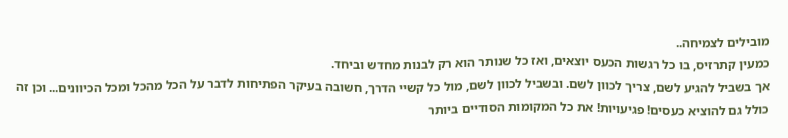מובילים לצמיחה..
כמעין קתרזיס, בו כל רגשות הכעס יוצאים, ואז כל שנותר הוא רק לבנות מחדש וביחד.
אך בשביל להגיע לשם, צריך לכוון לשם. ובשביל לכוון לשם, מול כל קשיי הדרך, חשובה בעיקר הפתיחות לדבר על הכל מהכל ומכל הכיוונים... וכן זה כולל גם להוציא כעסים! פגיעויות! את כל המקומות הסודיים ביותר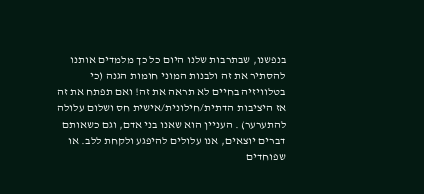בנפשנו, שבתרבות שלנו היום כל כך מלמדים אותנו להסתיר את זה ולבנות המוני חומות הגנה (כי בטלוויזיה בחיים לא תראה את זה! ואם תפתח את זה אז היציבות הדתית/חילונית/אישית חס ושלום עלולה להתערער) . העניין הוא שאנו בני אדם, וגם כשאותם דברים יוצאים, אנו עלולים להיפגע ולקחת ללב. או שפוחדים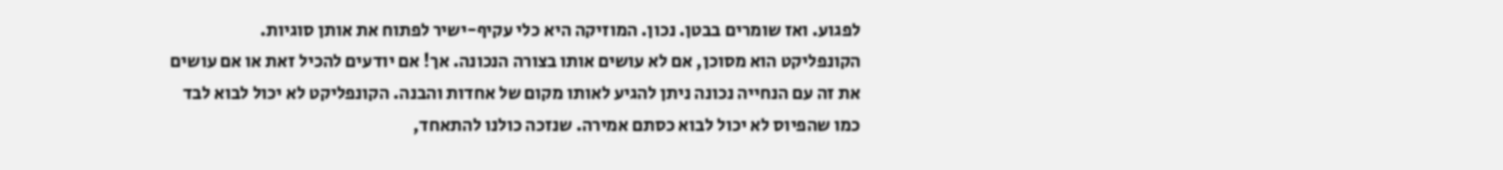לפגוע. ואז שומרים בבטן. נכון. המוזיקה היא כלי עקיף-ישיר לפתוח את אותן סוגיות.
הקונפליקט הוא מסוכן, אם לא עושים אותו בצורה הנכונה. אך! אם יודעים להכיל זאת או אם עושים את זה עם הנחייה נכונה ניתן להגיע לאותו מקום של אחדות והבנה. הקונפליקט לא יכול לבוא לבד כמו שהפיוס לא יכול לבוא כסתם אמירה. שנזכה כולנו להתאחד,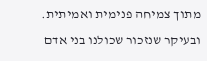מתוך צמיחה פנימית ואמיתית. ובעיקר שנזכור שכולנו בני אדם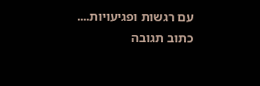עם רגשות ופגיעויות....
כתוב תגובה